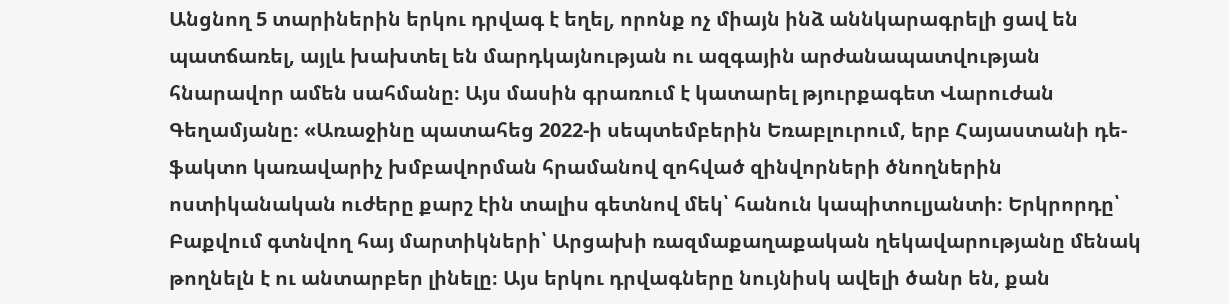Անցնող 5 տարիներին երկու դրվագ է եղել, որոնք ոչ միայն ինձ աննկարագրելի ցավ են պատճառել, այլև խախտել են մարդկայնության ու ազգային արժանապատվության հնարավոր ամեն սահմանը։ Այս մասին գրառում է կատարել թյուրքագետ Վարուժան Գեղամյանը։ «Առաջինը պատահեց 2022-ի սեպտեմբերին Եռաբլուրում, երբ Հայաստանի դե-ֆակտո կառավարիչ խմբավորման հրամանով զոհված զինվորների ծնողներին ոստիկանական ուժերը քարշ էին տալիս գետնով մեկ՝ հանուն կապիտուլյանտի։ Երկրորդը՝ Բաքվում գտնվող հայ մարտիկների՝ Արցախի ռազմաքաղաքական ղեկավարությանը մենակ թողնելն է ու անտարբեր լինելը։ Այս երկու դրվագները նույնիսկ ավելի ծանր են, քան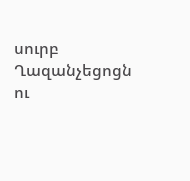սուրբ Ղազանչեցոցն ու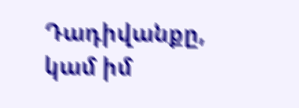Դադիվանքը, կամ իմ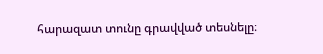հարազատ տունը գրավված տեսնելը։